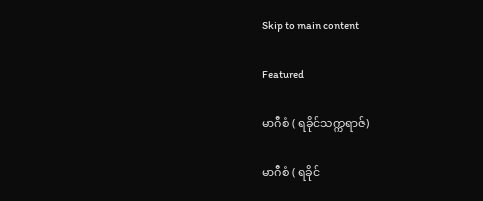Skip to main content

Featured

မာဂီစံ ( ရခိုင်သက္ကရာဇ်)

မာဂီစံ ( ရခိုင်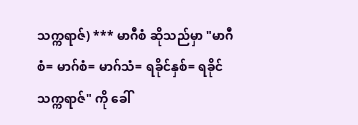သက္ကရာဇ်) *** မာဂီစံ ဆိုသည်မှာ "မာဂီစံ= မာဂ်စံ= မာဂ်သံ= ရခိုင်နှစ်= ရခိုင်သက္ကရာဇ်" ကို ခေါ်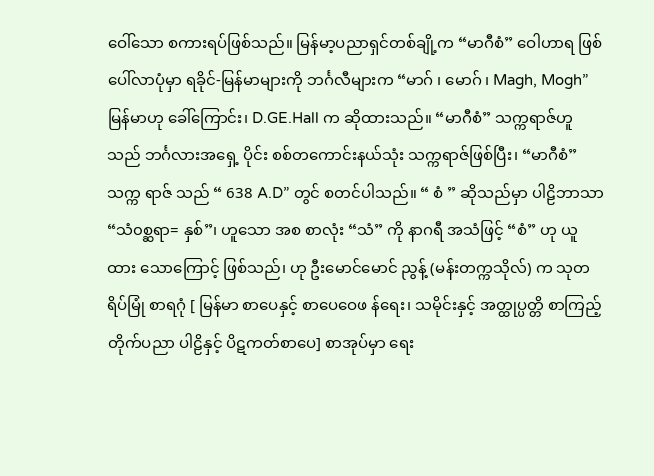ဝေါ်သော စကားရပ်ဖြစ်သည်။ မြန်မာ့ပညာရှင်တစ်ချို့က “မာဂီစံ” ဝေါဟာရ ဖြစ်ပေါ်လာပုံမှာ ရခိုင်-မြန်မာများကို ဘင်္ဂလီများက “မာဂ် ၊ မောဂ် ၊ Magh, Mogh” မြန်မာဟု ခေါ်ကြောင်း၊ D.GE.Hall က ဆိုထားသည်။ “မာဂီစံ” သက္ကရာဇ်ဟူသည် ဘင်္ဂလားအရှေ့ ပိုင်း စစ်တကောင်းနယ်သုံး သက္ကရာဇ်ဖြစ်ပြီး၊ “မာဂီစံ” သက္က ရာဇ် သည် “ 638 A.D” တွင် စတင်ပါသည်။ “ စံ ” ဆိုသည်မှာ ပါဠိဘာသာ “သံ၀စ္ဆရာ= နှစ်”၊ ဟူသော အစ စာလုံး “သံ” ကို နာဂရီ အသံဖြင့် “စံ” ဟု ယူထား သောကြောင့် ဖြစ်သည်၊ ဟု ဦးမောင်မောင် ညွန့် (မန်းတက္ကသိုလ်) က သုတရိပ်မြုံ စာရဂုံ [ မြန်မာ စာပေနှင့် စာပေဝေဖ န်ရေး၊ သမိုင်းနှင့် အတ္ထုပ္ပတ္တိ စာကြည့်တိုက်ပညာ ပါဠိနှင့် ပိဋကတ်စာပေ] စာအုပ်မှာ ရေး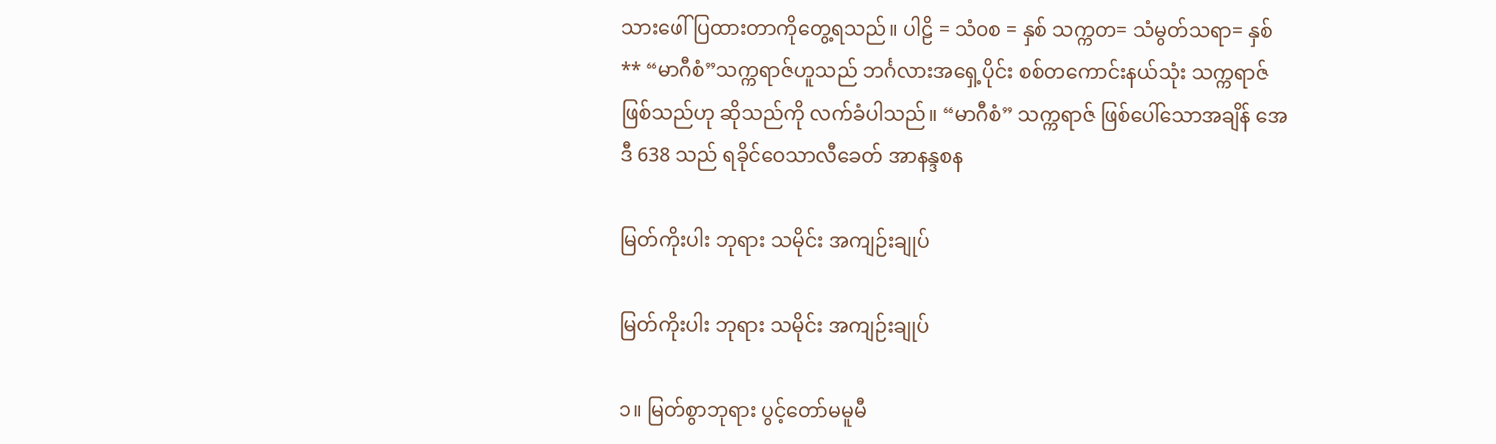သားဖေါ် ပြထားတာကိုတွေ့ရသည်။ ပါဠိ = သံ၀စ = နှစ် သက္ကတ= သံမွတ်သရာ= နှစ် ** “မာဂီစံ”သက္ကရာဇ်ဟူသည် ဘင်္ဂလားအရှေ့ပိုင်း စစ်တကောင်းနယ်သုံး သက္ကရာဇ်ဖြစ်သည်ဟု ဆိုသည်ကို လက်ခံပါသည်။ “မာဂီစံ” သက္ကရာဇ် ဖြစ်ပေါ်သောအချိန် အေဒီ 638 သည် ရခိုင်ဝေသာလီခေတ် အာနန္ဒစန

မြတ်ကိုးပါး ဘုရား သမိုင်း အကျဉ်းချုပ်

မြတ်ကိုးပါး ဘုရား သမိုင်း အကျဉ်းချုပ်

၁။ မြတ်စွာဘုရား ပွင့်တော်မမူမီ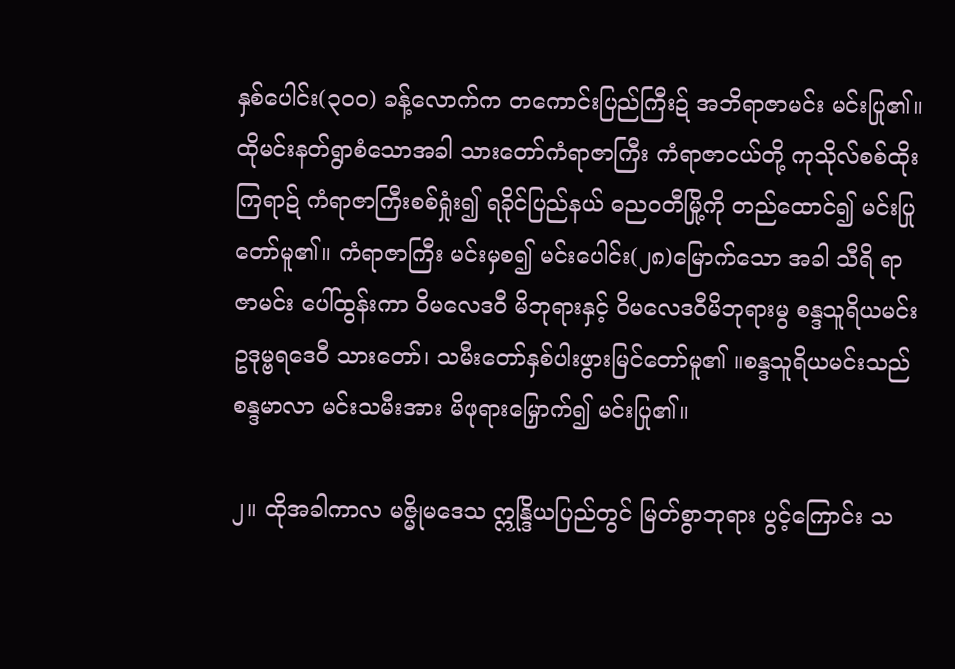နှစ်ပေါင်း(၃၀၀) ခန့်လောက်က တကောင်းပြည်ကြီးဍ် အဘိရာဇာမင်း မင်းပြု၏။ ထိုမင်းနတ်ရွာစံသောအခါ သားတော်ကံရာဇာကြီး ကံရာဇာငယ်တို့ ကုသိုလ်စစ်ထိုးကြရာဍ် ကံရာဇာကြီးစစ်ရှုံး၍ ရခိုင်ပြည်နယ် ဓညဝတီမြို့ကို တည်ထောင်၍ မင်းပြုတော်မူ၏။ ကံရာဇာကြီး မင်းမှစ၍ မင်းပေါင်း(၂၈)မြောက်သော အခါ သီရိ ရာဇာမင်း ပေါ်ထွန်းကာ ဝိမလေဒဝီ မိဘုရားနှင့် ဝိမလေဒဝီမိဘုရားမွ စန္ဒသူရိယမင်း ဥဒုမ္ဗရဒေဝီ သားတော်၊ သမီးတော်နှစ်ပါးဖွားမြင်တော်မူ၏ ။စန္ဒသူရိယမင်းသည် စန္ဒမာလာ မင်းသမီးအား မိဖုရားမြှောက်၍ မင်းပြု၏။

၂။ ထိုအခါကာလ မဇ္မိုမဒေသ ဣန္ဒြိယပြည်တွင် မြတ်စွာဘုရား ပွင့်ကြောင်း သ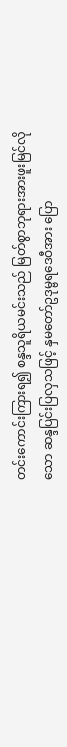တင်းကောင်းကြားရ၍ စန္ဒသူရိယမင်းသည် မြတ်စွာဘုရားအားဖူးမြင်လိုသော ဆန္ဒပြင်းပြလှသဖြင့် နှမတော်ဥဒုမ္ဗရဒေဝီအား ပြော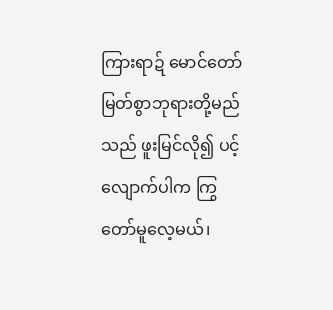ကြားရာဍ် မောင်တော် မြတ်စွာဘုရားတို့မည်သည် ဖူးမြင်လို၍ ပင့်လျောက်ပါက ကြွတော်မူလေ့မယ်၊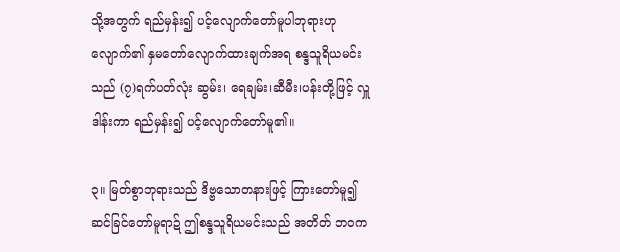သို့အတွက် ရည်မှန်း၍ ပင့်လျောက်တော်မူပါဘုရားဟု လျောက်၏ နှမတော်လျောက်ထားချက်အရ စန္ဒသူရိယမင်းသည် (၇)ရက်ပတ်လုံး ဆွမ်း၊ ရေချမ်း၊ဆီမီး၊ပန်းတို့ဖြင့် လှူဒါန်းကာ ရည်မှန်း၍ ပင့်လျောက်တော်မူ၏။

၃။ မြတ်စွာဘုရားသည် ဒိဗ္ဗသောတနားဖြင့် ကြားတော်မူ၍ ဆင်ခြင်တော်မူရာဍ် ဤစန္ဒသူရိယမင်းသည် အတိတ် ဘဝက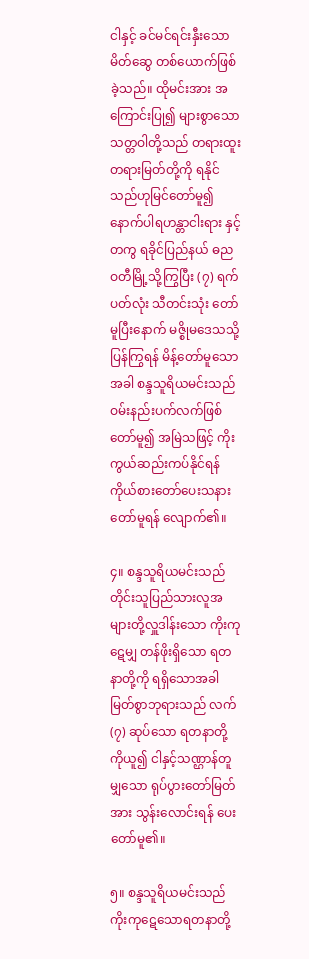ငါနှင့် ခင်မင်ရင်းနှီးသော မိတ်ဆွေ တစ်ယောက်ဖြစ်ခဲ့သည်။ ထိုမင်းအား အကြောင်းပြု၍ များစွာသော သတ္တဝါတို့သည် တရားထူး တရားမြတ်တို့ကို ရနိုင်သည်ဟုမြင်တော်မူ၍ နောက်ပါရဟန္တာငါးရား နှင့်တကွ ရခိုင်ပြည်နယ် ဓညဝတီမြို့သို့ကြွပြီး (၇) ရက်ပတ်လုံး သီတင်းသုံး တော်မူပြီးနောက် မဇ္စိုမဒေသသို့ ပြန်ကြွရန် မိန့်တော်မူသောအခါ စန္ဒသူရိယမင်းသည် ဝမ်းနည်းပက်လက်ဖြစ်တော်မူ၍ အမြဲသဖြင့် ကိုးကွယ်ဆည်းကပ်နိုင်ရန် ကိုယ်စားတော်ပေးသနားတော်မူရန် လျောက်၏။

၄။ စန္ဒသူရိယမင်းသည် တိုင်းသူပြည်သားလူအများတို့လှူဒါန်းသော ကိုးကုဋေမျှ တန်ဖိုးရှိသော ရတနာတို့ကို ရရှိသောအခါ မြတ်စွာဘုရားသည် လက်(၇) ဆုပ်သော ရတနာတို့ကိုယူ၍ ငါနှင့်သဏ္ဌာန်တူမျှသော ရုပ်ပွားတော်မြတ်အား သွန်းလောင်းရန် ပေးတော်မူ၏။

၅။ စန္ဒသူရိယမင်းသည် ကိုးကုဋေသောရတနာတို့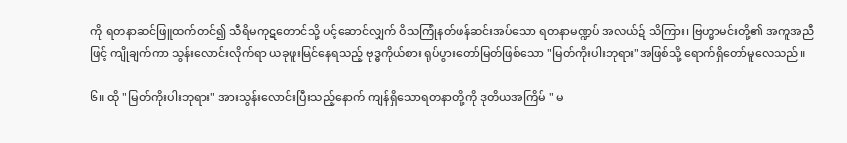ကို ရတနာဆင်ဖြူထက်တင်၍ သီရိမကုဋတောင်သို့ ပင့်ဆောင်လျှက် ဝိသကြုံနတ်ဖန်ဆင်းအပ်သော ရတနာမဏ္ဍပ် အလယ်ဍ် သိကြား၊ ဗြဟ္မာမင်းတို့၏ အကူအညီဖြင့် ကျိုချက်ကာ သွန်းလောင်းလိုက်ရာ ယခုဖူးမြင်နေရသည့် ဗုဒ္ဓကိုယ်စား ရုပ်ပွားတော်မြတ်ဖြစ်သော "မြတ်ကိုးပါးဘုရား"အဖြစ်သို့ ရောက်ရှိတော်မူလေသည်။

၆။ ထို "မြတ်ကိုးပါးဘုရား" အားသွန်းလောင်းပြီးသည့်နောက် ကျန်ရှိသောရတနာတို့ကို ဒုတိယအကြိမ် " မ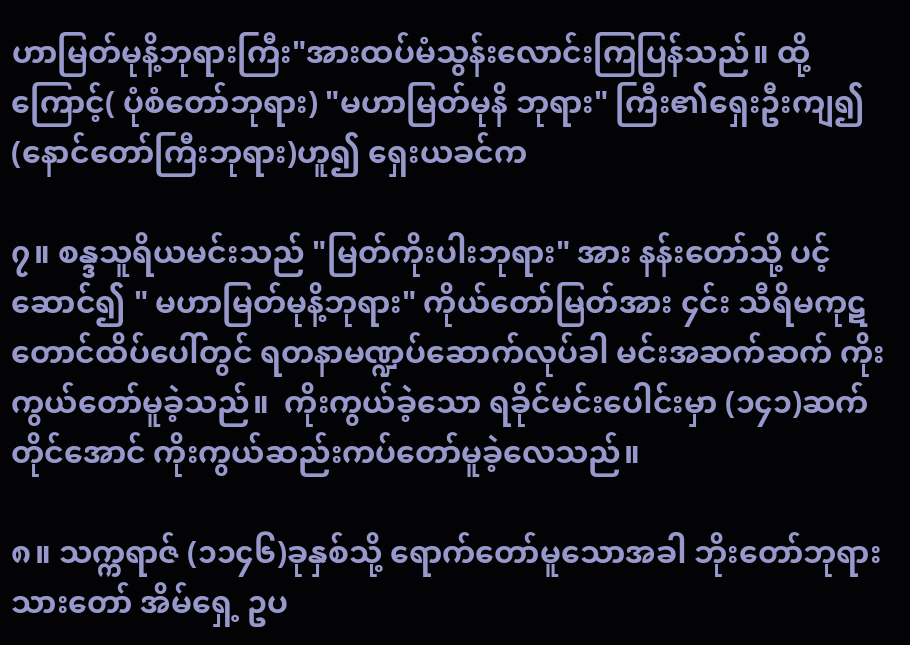ဟာမြတ်မုနိ့ဘုရားကြီး"အားထပ်မံသွန်းလောင်းကြပြန်သည်။ ထို့ကြောင့်( ပုံစံတော်ဘုရား) "မဟာမြတ်မုနိ ဘုရား" ကြီး၏ရှေးဦးကျ၍ (နောင်တော်ကြီးဘုရား)ဟူ၍ ရှေးယခင်က

၇။ စန္ဒသူရိယမင်းသည် "မြတ်ကိုးပါးဘုရား" အား နန်းတော်သို့ ပင့်ဆောင်၍ " မဟာမြတ်မုနိ့ဘုရား" ကိုယ်တော်မြတ်အား ၄င်း သီရိမကုဋတောင်ထိပ်ပေါ်တွင် ရတနာမဏ္ဍပ်ဆောက်လုပ်ခါ မင်းအဆက်ဆက် ကိုးကွယ်တော်မူခဲ့သည်။  ကိုးကွယ်ခဲ့သော ရခိုင်မင်းပေါင်းမှာ (၁၄၁)ဆက်တိုင်အောင် ကိုးကွယ်ဆည်းကပ်တော်မူခဲ့လေသည်။

၈။ သက္ကရာဇ် (၁၁၄၆)ခုနှစ်သို့ ရောက်တော်မူသောအခါ ဘိုးတော်ဘုရားသားတော် အိမ်ရှေ့ ဥပ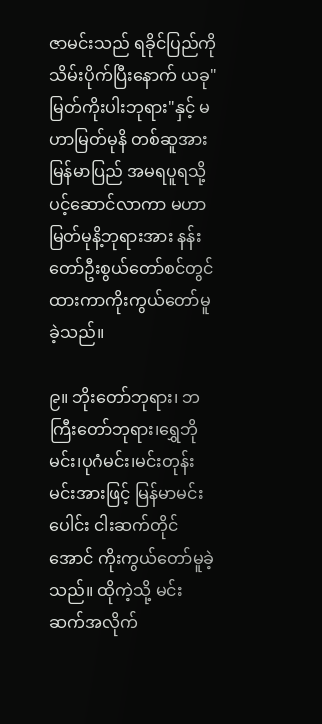ဇာမင်းသည် ရခိုင်ပြည်ကို သိမ်းပိုက်ပြီးနောက် ယခု" မြတ်ကိုးပါးဘုရား"နှင့် မဟာမြတ်မုနိ တစ်ဆူအား မြန်မာပြည် အမရပူရသို့ ပင့်ဆောင်လာကာ မဟာမြတ်မုနိ့ဘုရားအား နန်းတော်ဦးစွယ်တော်စင်တွင် ထားကာကိုးကွယ်တော်မူခဲ့သည်။

၉။ ဘိုးတော်ဘုရား၊ ဘကြီးတော်ဘုရား၊ရွှေဘိုမင်း၊ပုဂံမင်း၊မင်းတုန်းမင်းအားဖြင့် မြန်မာမင်းပေါင်း ငါးဆက်တိုင်အောင် ကိုးကွယ်တော်မူခဲ့သည်။ ထိုကဲ့သို့ မင်းဆက်အလိုက်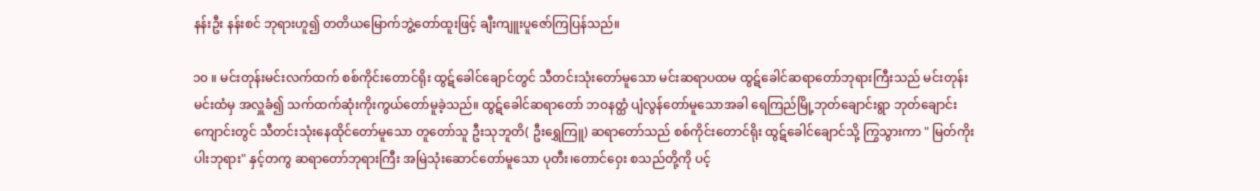နန်းဦး နန်းစင် ဘုရားဟူ၍ တတိယမြောက်ဘွဲ့တော်ထူးဖြင့် ချီးကျူးပူဇော်ကြပြန်သည်။

၁၀ ။ မင်းတုန်းမင်းလက်ထက် စစ်ကိုင်းတောင်ရိုး ထွဋ်ခေါင်ချောင်တွင် သီတင်းသုံးတော်မူသော မင်းဆရာပထမ ထွဋ်ခေါင်ဆရာတော်ဘုရားကြီးသည် မင်းတုန်းမင်းထံမှ အလှူခံ၍ သက်ထက်ဆုံးကိုးကွယ်တော်မူခဲ့သည်။ ထွဋ်ခေါင်ဆရာတော် ဘဝနတ္ထံ ပျံလွန်တော်မူသောအခါ ရေကြည်မြို့ဘုတ်ချောင်းရွာ ဘုတ်ချောင်းကျောင်းတွင် သီတင်းသုံးနေထိုင်တော်မူသော တူတော်သူ ဦးသုဘူတိ( ဦးရွှေကြူ) ဆရာတော်သည် စစ်ကိုင်းတောင်ရိုး ထွဋ်ခေါင်ချောင်သို့ ကြွသွားကာ " မြတ်ကိုးပါးဘုရား" နှင့်တကွ ဆရာတော်ဘုရားကြီး အမြဲသုံးဆောင်တော်မူသော ပုတီး၊တောင်ဝှေး စသည်တို့ကို ပင့်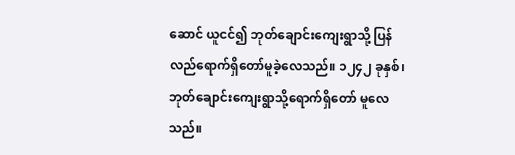ဆောင် ယူငင်၍ ဘုတ်ချောင်းကျေးရွာသို့ ပြန်လည်ရောက်ရှိတော်မူခဲ့လေသည်။ ၁၂၄၂ ခုနှစ်၊ ဘုတ်ချောင်းကျေးရွာသို့ရောက်ရှိတော် မူလေသည်။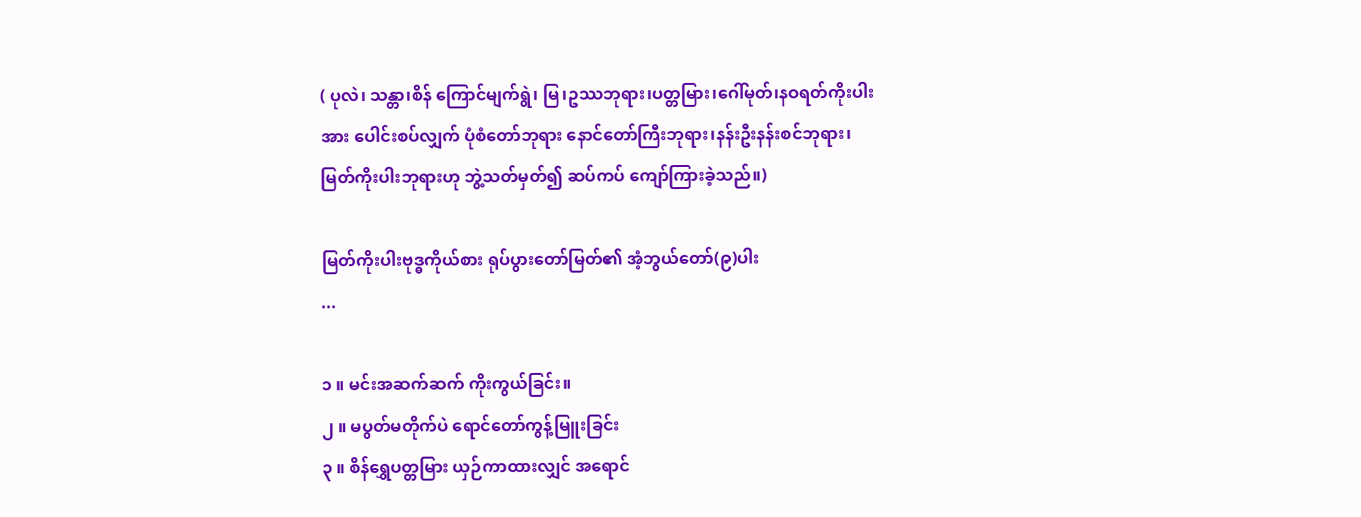( ပုလဲ၊ သန္တာ၊စိန် ကြောင်မျက်ရွဲ၊ မြ၊ဥဿဘုရား၊ပတ္တမြား၊ဂေါ်မုတ်၊နဝရတ်ကိုးပါးအား ပေါင်းစပ်လျှက် ပုံစံတော်ဘုရား နောင်တော်ကြီးဘုရား၊နန်းဦးနန်းစင်ဘုရား၊မြတ်ကိုးပါးဘုရားဟု ဘွဲ့သတ်မှတ်၍ ဆပ်ကပ် ကျော်ကြားခဲ့သည်။)

မြတ်ကိုးပါးဗုဒ္ဓကိုယ်စား ရုပ်ပွားတော်မြတ်၏ အံ့ဘွယ်တော်(၉)ပါး
...

၁ ။ မင်းအဆက်ဆက် ကိုးကွယ်ခြင်း။
၂ ။ မပွတ်မတိုက်ပဲ ရောင်တော်ကွန့်မြူးခြင်း
၃ ။ စိန်ရွှေပတ္တမြား ယှဉ်ကာထားလျှင် အရောင်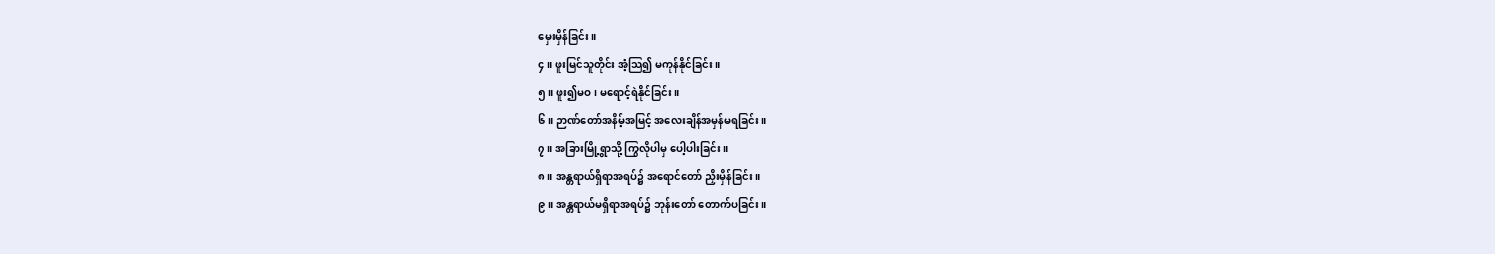မှေးမှိန်ခြင်း။
၄ ။ ဖူးမြင်သူတိုင်း အံ့သြ၍ မကုန်နိုင်ခြင်း။
၅ ။ ဖူး၍မဝ ၊ မရောင့်ရဲနိုင်ခြင်း။
၆ ။ ဉာဏ်တော်အနိမ့်အမြင့် အလေးချိန်အမှန်မရခြင်း။
၇ ။ အခြားမြို့ရွာသို့ ကြွလိုပါမှ ပေါ့ပါးခြင်း။
၈ ။ အန္တရာယ်ရှိရာအရပ်၌ အရောင်တော် ညှိးမှိန်ခြင်း။
၉ ။ အန္တရာယ်မရှိရာအရပ်၌ ဘုန်းတော် တောက်ပခြင်း။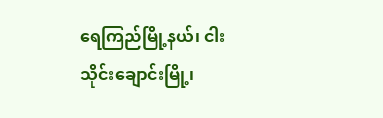ရေကြည်မြို့နယ်၊ ငါးသိုင်းချောင်းမြို့၊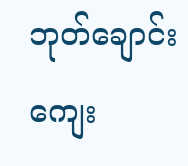ဘုတ်ချောင်းကျေး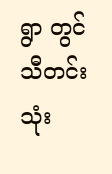ရွာ တွင် သီတင်းသုံး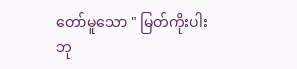တော်မူသော " မြတ်ကိုးပါးဘု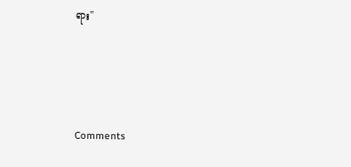ရား"





Comments